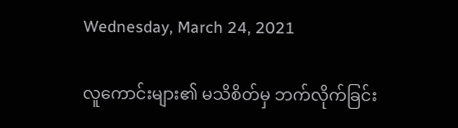Wednesday, March 24, 2021

လူကောင်းများ၏ မသိစိတ်မှ ဘက်လိုက်ခြင်း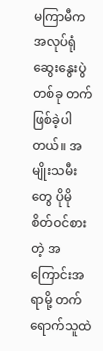မကြာမီက အလုပ်ရုံဆွေးနွေးပွဲ တစ်ခု တက်ဖြစ်ခဲ့ပါတယ်။ အမျိုးသမီးတွေ ပိုမို စိတ်ဝင်စားတဲ့ အကြောင်းအရာမို့ တက်ရောက်သူထဲ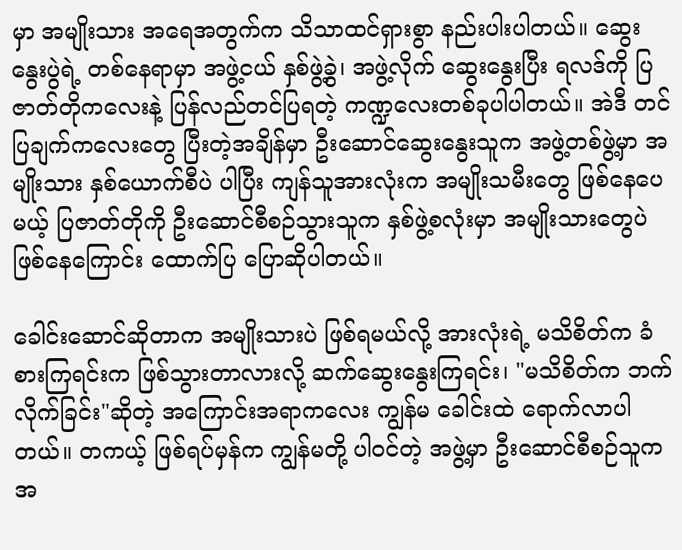မှာ အမျိုးသား အရေအတွက်က သိသာထင်ရှားစွာ နည်းပါးပါတယ်။ ဆွေးနွေးပွဲရဲ့ တစ်နေရာမှာ အဖွဲ့ငယ် နှစ်ဖွဲ့ခွဲ၊ အဖွဲ့လိုက် ဆွေးနွေးပြီး ရလဒ်ကို ပြဇာတ်တိုကလေးနဲ့ ပြန်လည်တင်ပြရတဲ့ ကဏ္ဍလေးတစ်ခုပါပါတယ်။ အဲဒီ တင်ပြချက်ကလေးတွေ ပြီးတဲ့အချိန်မှာ ဦးဆောင်ဆွေးနွေးသူက အဖွဲ့တစ်ဖွဲ့မှာ အမျိုးသား နှစ်ယောက်စီပဲ ပါပြီး ကျန်သူအားလုံးက အမျိုးသမီးတွေ ဖြစ်နေပေမယ့် ပြဇာတ်တိုကို ဦးဆောင်စီစဉ်သွားသူက နှစ်ဖွဲ့စလုံးမှာ အမျိုးသားတွေပဲ ဖြစ်နေကြောင်း ထောက်ပြ ပြောဆိုပါတယ်။

ခေါင်းဆောင်ဆိုတာက အမျိုးသားပဲ ဖြစ်ရမယ်လို့ အားလုံးရဲ့ မသိစိတ်က ခံစားကြရင်းက ဖြစ်သွားတာလားလို့ ဆက်ဆွေးနွေးကြရင်း၊ "မသိစိတ်က ဘက်လိုက်ခြင်း"ဆိုတဲ့ အကြောင်းအရာကလေး ကျွန်မ ခေါင်းထဲ ရောက်လာပါတယ်။ တကယ့် ဖြစ်ရပ်မှန်က ကျွန်မတို့ ပါဝင်တဲ့ အဖွဲ့မှာ ဦးဆောင်စီစဉ်သူက အ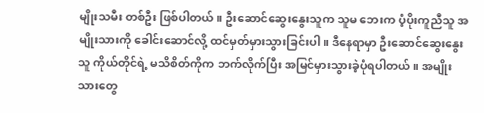မျိုးသမီး တစ်ဦး ဖြစ်ပါတယ်။ ဦးဆောင်ဆွေးနွေးသူက သူမ ဘေးက ပံ့ပိုးကူညီသူ အမျိုးသားကို ခေါင်းဆောင်လို့ ထင်မှတ်မှားသွားခြင်းပါ။ ဒီနေရာမှာ ဦးဆောင်ဆွေးနွေးသူ ကိုယ်တိုင်ရဲ့ မသိစိတ်ကိုက ဘက်လိုက်ပြီး အမြင်မှားသွားခဲ့ပုံရပါတယ်။ အမျိုးသားတွေ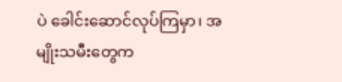ပဲ ခေါင်းဆောင်လုပ်ကြမှာ၊ အမျိုးသမီးတွေက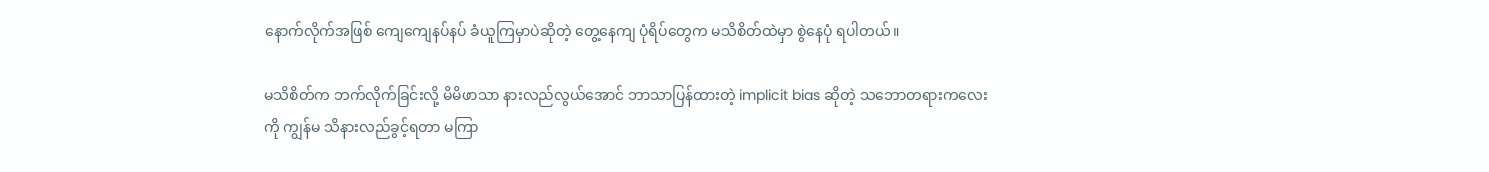နောက်လိုက်အဖြစ် ကျေကျေနပ်နပ် ခံယူကြမှာပဲဆိုတဲ့ တွေ့နေကျ ပုံရိပ်တွေက မသိစိတ်ထဲမှာ စွဲနေပုံ ရပါတယ်။

မသိစိတ်က ဘက်လိုက်ခြင်းလို့ မိမိဖာသာ နားလည်လွယ်အောင် ဘာသာပြန်ထားတဲ့ implicit bias ဆိုတဲ့ သဘောတရားကလေးကို ကျွန်မ သိနားလည်ခွင့်ရတာ မကြာ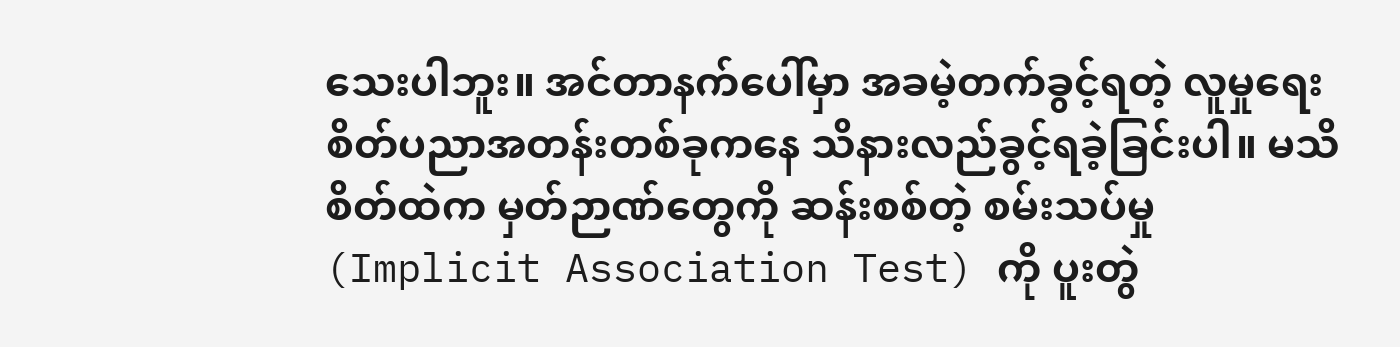သေးပါဘူး။ အင်တာနက်ပေါ်မှာ အခမဲ့တက်ခွင့်ရတဲ့ လူမှုရေးစိတ်ပညာအတန်းတစ်ခုကနေ သိနားလည်ခွင့်ရခဲ့ခြင်းပါ။ မသိစိတ်ထဲက မှတ်ဉာဏ်တွေကို ဆန်းစစ်တဲ့ စမ်းသပ်မှု (Implicit Association Test) ကို ပူးတွဲ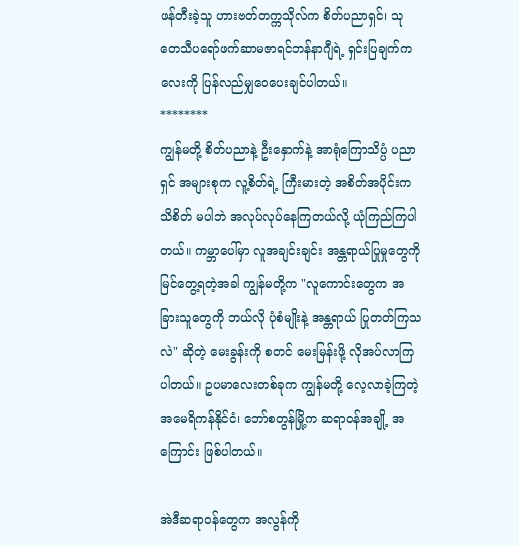ဖန်တီးခဲ့သူ ဟားဗတ်တက္ကသိုလ်က စိတ်ပညာရှင်၊ သုတေသီပရော်ဖက်ဆာမဇာရင်ဘန်နာဂျီရဲ့ ရှင်းပြချက်ကလေးကို ပြန်လည်မျှဝေပေးချင်ပါတယ်။
********
ကျွန်မတို့ စိတ်ပညာနဲ့ ဦးနှောက်နဲ့ အာရုံကြောသိပ္ပံ ပညာရှင် အများစုက လူ့စိတ်ရဲ့ ကြီးမားတဲ့ အစိတ်အပိုင်းက သိစိတ် မပါဘဲ အလုပ်လုပ်နေကြတယ်လို့ ယုံကြည်ကြပါတယ်။ ကမ္ဘာပေါ်မှာ လူအချင်းချင်း အန္တရာယ်ပြုမှုတွေကို မြင်တွေ့ရတဲ့အခါ ကျွန်မတို့က "လူကောင်းတွေက အခြားသူတွေကို ဘယ်လို ပုံစံမျိုးနဲ့ အန္တရာယ် ပြုတတ်ကြသလဲ" ဆိုတဲ့ မေးခွန်းကို စတင် မေးမြန်းဖို့ လိုအပ်လာကြပါတယ်။ ဥပမာလေးတစ်ခုက ကျွန်မတို့ လေ့လာခဲ့ကြတဲ့ အမေရိကန်နိုင်ငံ၊ ဘော်စတွန်မြို့က ဆရာဝန်အချို့ အကြောင်း ဖြစ်ပါတယ်။

အဲဒီဆရာဝန်တွေက အလွန်ကို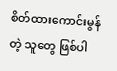စိတ်ထားကောင်းမွန်တဲ့ သူတွေ ဖြစ်ပါ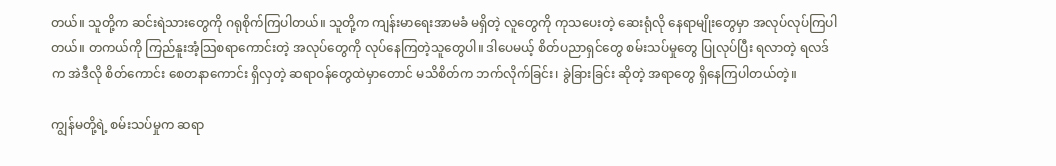တယ်။ သူတို့က ဆင်းရဲသားတွေကို ဂရုစိုက်ကြပါတယ်။ သူတို့က ကျန်းမာရေးအာမခံ မရှိတဲ့ လူတွေကို ကုသပေးတဲ့ ဆေးရုံလို နေရာမျိုးတွေမှာ အလုပ်လုပ်ကြပါတယ်။ တကယ်ကို ကြည်နူးအံ့သြစရာကောင်းတဲ့ အလုပ်တွေကို လုပ်နေကြတဲ့သူတွေပါ။ ဒါပေမယ့် စိတ်ပညာရှင်တွေ စမ်းသပ်မှုတွေ ပြုလုပ်ပြီး ရလာတဲ့ ရလဒ်က အဲဒီလို စိတ်ကောင်း စေတနာကောင်း ရှိလှတဲ့ ဆရာဝန်တွေထဲမှာတောင် မသိစိတ်က ဘက်လိုက်ခြင်း၊ ခွဲခြားခြင်း ဆိုတဲ့ အရာတွေ ရှိနေကြပါတယ်တဲ့။

ကျွန်မတို့ရဲ့ စမ်းသပ်မှုက ဆရာ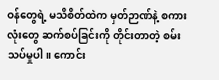ဝန်တွေရဲ့ မသိစိတ်ထဲက မှတ်ဉာဏ်နဲ့ စကားလုံးတွေ ဆက်စပ်ခြင်းကို တိုင်းတာတဲ့ စမ်းသပ်မှုပါ။ ကောင်း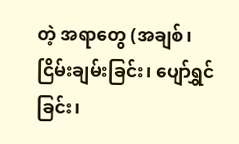တဲ့ အရာတွေ (အချစ်၊ ငြိမ်းချမ်းခြင်း၊ ပျော်ရွှင်ခြင်း၊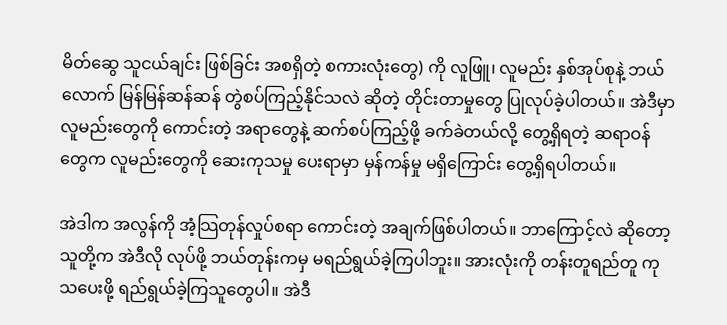မိတ်ဆွေ သူငယ်ချင်း ဖြစ်ခြင်း အစရှိတဲ့ စကားလုံးတွေ) ကို လူဖြူ၊ လူမည်း နှစ်အုပ်စုနဲ့ ဘယ်လောက် မြန်မြန်ဆန်ဆန် တွဲစပ်ကြည့်နိုင်သလဲ ဆိုတဲ့ တိုင်းတာမှုတွေ ပြုလုပ်ခဲ့ပါတယ်။ အဲဒီမှာ လူမည်းတွေကို ကောင်းတဲ့ အရာတွေနဲ့ ဆက်စပ်ကြည့်ဖို့ ခက်ခဲတယ်လို့ တွေ့ရှိရတဲ့ ဆရာဝန်တွေက လူမည်းတွေကို ဆေးကုသမှု ပေးရာမှာ မှန်ကန်မှု မရှိကြောင်း တွေ့ရှိရပါတယ်။

အဲဒါက အလွန်ကို အံ့သြတုန်လှုပ်စရာ ကောင်းတဲ့ အချက်ဖြစ်ပါတယ်။ ဘာကြောင့်လဲ ဆိုတော့ သူတို့က အဲဒီလို လုပ်ဖို့ ဘယ်တုန်းကမှ မရည်ရွယ်ခဲ့ကြပါဘူး။ အားလုံးကို တန်းတူရည်တူ ကုသပေးဖို့ ရည်ရွယ်ခဲ့ကြသူတွေပါ။ အဲဒီ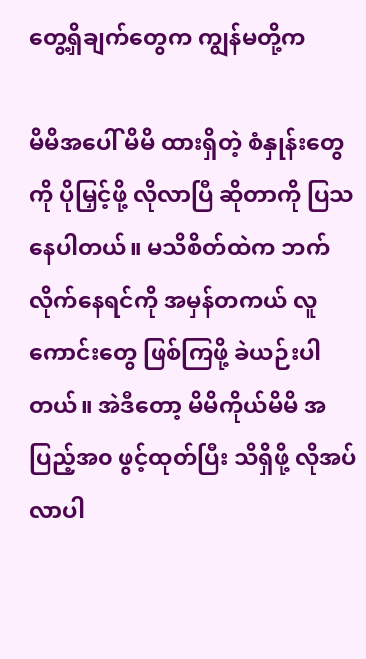တွေ့ရှိချက်တွေက ကျွန်မတို့က

မိမိအပေါ် မိမိ ထားရှိတဲ့ စံနှုန်းတွေကို ပိုမြှင့်ဖို့ လိုလာပြီ ဆိုတာကို ပြသနေပါတယ်။ မသိစိတ်ထဲက ဘက်လိုက်နေရင်ကို အမှန်တကယ် လူကောင်းတွေ ဖြစ်ကြဖို့ ခဲယဉ်းပါတယ်။ အဲဒီတော့ မိမိကိုယ်မိမိ အပြည့်အ၀ ဖွင့်ထုတ်ပြီး သိရှိဖို့ လိုအပ်လာပါ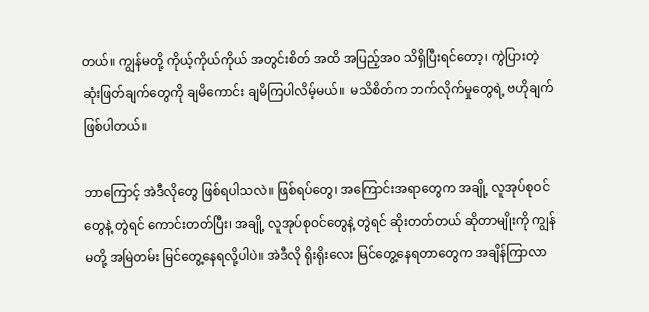တယ်။ ကျွန်မတို့ ကိုယ့်ကိုယ်ကိုယ် အတွင်းစိတ် အထိ အပြည့်အ၀ သိရှိပြီးရင်တော့၊ ကွဲပြားတဲ့ ဆုံးဖြတ်ချက်တွေကို ချမိကောင်း ချမိကြပါလိမ့်မယ်။  မသိစိတ်က ဘက်လိုက်မှုတွေရဲ့ ဗဟိုချက် ဖြစ်ပါတယ်။

ဘာကြောင့် အဲဒီလိုတွေ ဖြစ်ရပါသလဲ။ ဖြစ်ရပ်တွေ၊ အကြောင်းအရာတွေက အချို့ လူအုပ်စုဝင်တွေနဲ့ တွဲရင် ကောင်းတတ်ပြီး၊ အချို့ လူအုပ်စုဝင်တွေနဲ့ တွဲရင် ဆိုးတတ်တယ် ဆိုတာမျိုးကို ကျွန်မတို့ အမြဲတမ်း မြင်တွေ့နေရလို့ပါပဲ။ အဲဒီလို ရိုးရိုးလေး မြင်တွေ့နေရတာတွေက အချိန်ကြာလာ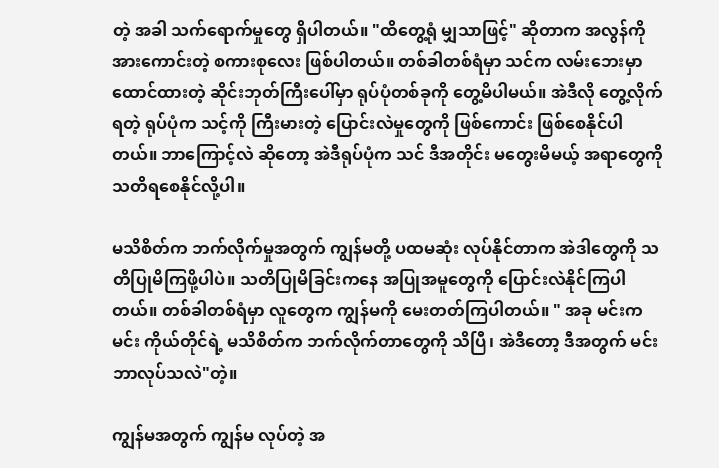တဲ့ အခါ သက်ရောက်မှုတွေ ရှိပါတယ်။ "ထိတွေ့ရုံ မျှသာဖြင့်" ဆိုတာက အလွန်ကို အားကောင်းတဲ့ စကားစုလေး ဖြစ်ပါတယ်။ တစ်ခါတစ်ရံမှာ သင်က လမ်းဘေးမှာ ထောင်ထားတဲ့ ဆိုင်းဘုတ်ကြီးပေါ်မှာ ရုပ်ပုံတစ်ခုကို တွေ့မိပါမယ်။ အဲဒီလို တွေ့လိုက်ရတဲ့ ရုပ်ပုံက သင့်ကို ကြီးမားတဲ့ ပြောင်းလဲမှုတွေကို ဖြစ်ကောင်း ဖြစ်စေနိုင်ပါတယ်။ ဘာကြောင့်လဲ ဆိုတော့ အဲဒီရုပ်ပုံက သင် ဒီအတိုင်း မတွေးမိမယ့် အရာတွေကို သတိရစေနိုင်လို့ပါ။

မသိစိတ်က ဘက်လိုက်မှုအတွက် ကျွန်မတို့ ပထမဆုံး လုပ်နိုင်တာက အဲဒါတွေကို သတိပြုမိကြဖို့ပါပဲ။ သတိပြုမိခြင်းကနေ အပြုအမူတွေကို ပြောင်းလဲနိုင်ကြပါတယ်။ တစ်ခါတစ်ရံမှာ လူတွေက ကျွန်မကို မေးတတ်ကြပါတယ်။ " အခု မင်းက မင်း ကိုယ်တိုင်ရဲ့ မသိစိတ်က ဘက်လိုက်တာတွေကို သိပြီ၊ အဲဒီတော့ ဒီအတွက် မင်းဘာလုပ်သလဲ"တဲ့။

ကျွန်မအတွက် ကျွန်မ လုပ်တဲ့ အ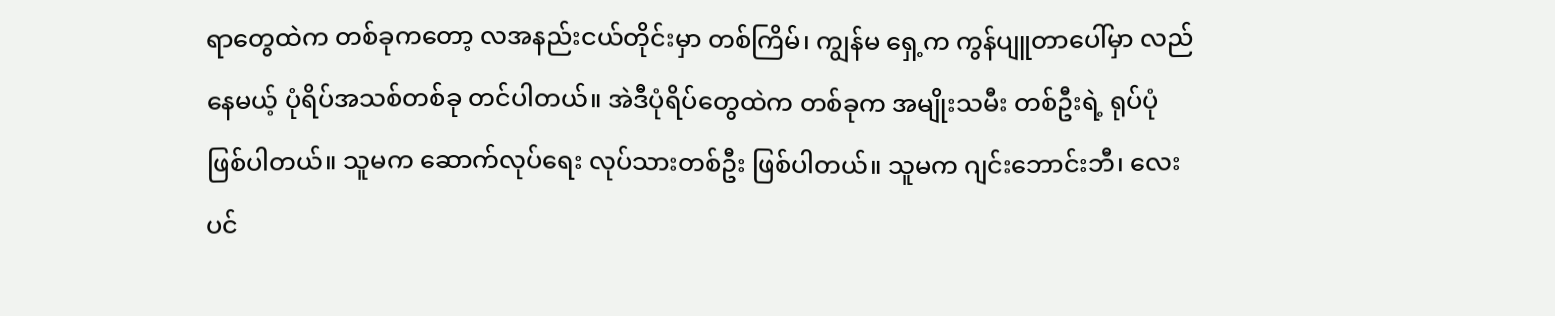ရာတွေထဲက တစ်ခုကတော့ လအနည်းငယ်တိုင်းမှာ တစ်ကြိမ်၊ ကျွန်မ ရှေ့က ကွန်ပျူတာပေါ်မှာ လည်နေမယ့် ပုံရိပ်အသစ်တစ်ခု တင်ပါတယ်။ အဲဒီပုံရိပ်တွေထဲက တစ်ခုက အမျိုးသမီး တစ်ဦးရဲ့ ရုပ်ပုံဖြစ်ပါတယ်။ သူမက ဆောက်လုပ်ရေး လုပ်သားတစ်ဦး ဖြစ်ပါတယ်။ သူမက ဂျင်းဘောင်းဘီ၊ လေးပင်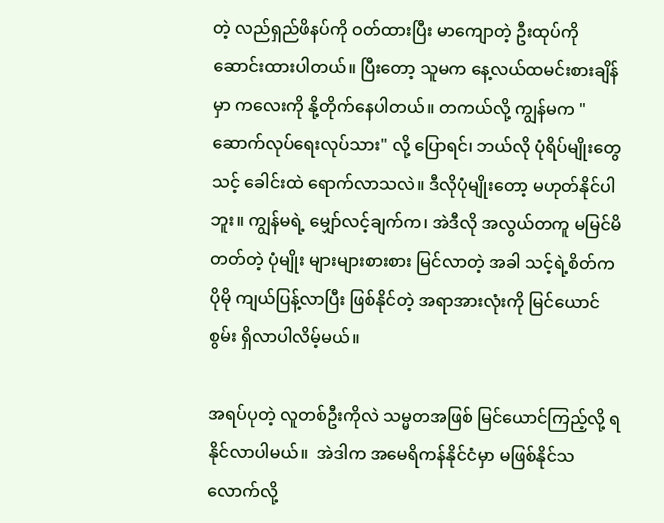တဲ့ လည်ရှည်ဖိနပ်ကို ဝတ်ထားပြီး မာကျောတဲ့ ဦးထုပ်ကို ဆောင်းထားပါတယ်။ ပြီးတော့ သူမက နေ့လယ်ထမင်းစားချိန်မှာ ကလေးကို နို့တိုက်နေပါတယ်။ တကယ်လို့ ကျွန်မက "ဆောက်လုပ်ရေးလုပ်သား" လို့ ပြောရင်၊ ဘယ်လို ပုံရိပ်မျိုးတွေ သင့် ခေါင်းထဲ ရောက်လာသလဲ။ ဒီလိုပုံမျိုးတော့ မဟုတ်နိုင်ပါဘူး။ ကျွန်မရဲ့ မျှော်လင့်ချက်က၊ အဲဒီလို အလွယ်တကူ မမြင်မိတတ်တဲ့ ပုံမျိုး များများစားစား မြင်လာတဲ့ အခါ သင့်ရဲ့စိတ်က ပိုမို ကျယ်ပြန့်လာပြီး ဖြစ်နိုင်တဲ့ အရာအားလုံးကို မြင်ယောင်စွမ်း ရှိလာပါလိမ့်မယ်။

အရပ်ပုတဲ့ လူတစ်ဦးကိုလဲ သမ္မတအဖြစ် မြင်ယောင်ကြည့်လို့ ရနိုင်လာပါမယ်။  အဲဒါက အမေရိကန်နိုင်ငံမှာ မဖြစ်နိုင်သလောက်လို့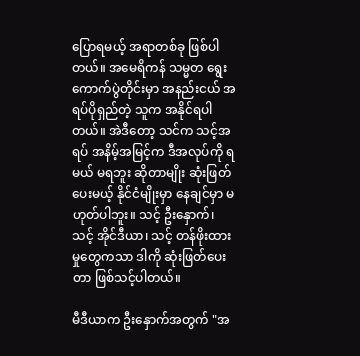ပြောရမယ့် အရာတစ်ခု ဖြစ်ပါတယ်။ အမေရိကန် သမ္မတ ရွေးကောက်ပွဲတိုင်းမှာ အနည်းငယ် အရပ်ပိုရှည်တဲ့ သူက အနိုင်ရပါတယ်။ အဲဒီတော့ သင်က သင့်အရပ် အနိမ့်အမြင့်က ဒီအလုပ်ကို ရမယ် မရဘူး ဆိုတာမျိုး ဆုံးဖြတ်ပေးမယ့် နိုင်ငံမျိုးမှာ နေချင်မှာ မဟုတ်ပါဘူး။ သင့် ဦးနှောက်၊ သင့် အိုင်ဒီယာ၊ သင့် တန်ဖိုးထားမှုတွေကသာ ဒါကို ဆုံးဖြတ်ပေးတာ ဖြစ်သင့်ပါတယ်။

မီဒီယာက ဦးနှောက်အတွက် "အ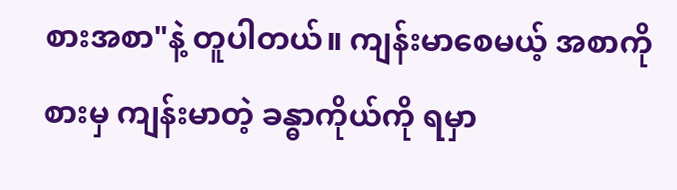စားအစာ"နဲ့ တူပါတယ်။ ကျန်းမာစေမယ့် အစာကို စားမှ ကျန်းမာတဲ့ ခန္ဓာကိုယ်ကို ရမှာ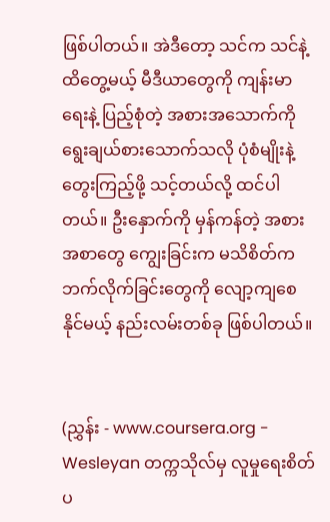ဖြစ်ပါတယ်။ အဲဒီတော့ သင်က သင်နဲ့ ထိတွေ့မယ့် မီဒီယာတွေကို ကျန်းမာရေးနဲ့ ပြည့်စုံတဲ့ အစားအသောက်ကို ရွေးချယ်စားသောက်သလို ပုံစံမျိုးနဲ့ တွေးကြည့်ဖို့ သင့်တယ်လို့ ထင်ပါတယ်။ ဦးနှောက်ကို မှန်ကန်တဲ့ အစားအစာတွေ ကျွေးခြင်းက မသိစိတ်က ဘက်လိုက်ခြင်းတွေကို လျော့ကျစေနိုင်မယ့် နည်းလမ်းတစ်ခု ဖြစ်ပါတယ်။


(ညွှန်း - www.coursera.org - Wesleyan တက္ကသိုလ်မှ လူမှုရေးစိတ်ပ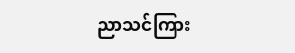ညာသင်ကြား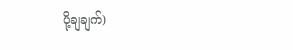ပို့ချချက်)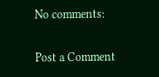No comments:

Post a Comment